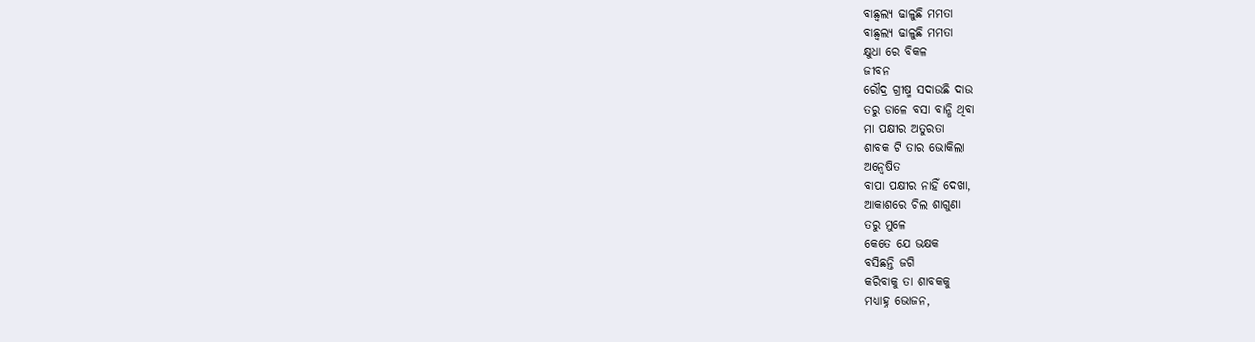ବାଛ୍ୱଲ୍ୟ ଢାଳୁଛି ମମତା
ବାଛ୍ୱଲ୍ୟ ଢାଳୁଛି ମମତା
କ୍ଷୁଧା ରେ ବିକଳ
ଜୀବନ
ରୌଦ୍ର ଗ୍ରୀଷ୍ମ ସଦାଉଛି ଦାଉ
ତରୁ ଡାଳେ ବସା ବାନ୍ଧି ଥିବା
ମା ପକ୍ଷୀର ଅତୁରତା
ଶାବକ ଟି ତାର ଭୋକିଲା
ଅନ୍ଵେଷିତ
ବାପା ପକ୍ଷୀର ନାହିଁ ଦେଖା,
ଆକାଶରେ ଚିଲ ଶାଗୁଣା
ତରୁ ମୁଳେ
କେତେ ଯେ ଭକ୍ଷକ
ବସିଛନ୍ତି ଜଗି
କରିବାକୁ ତା ଶାବକକୁ
ମଧ୍ୟାହ୍ନ ଭୋଜନ,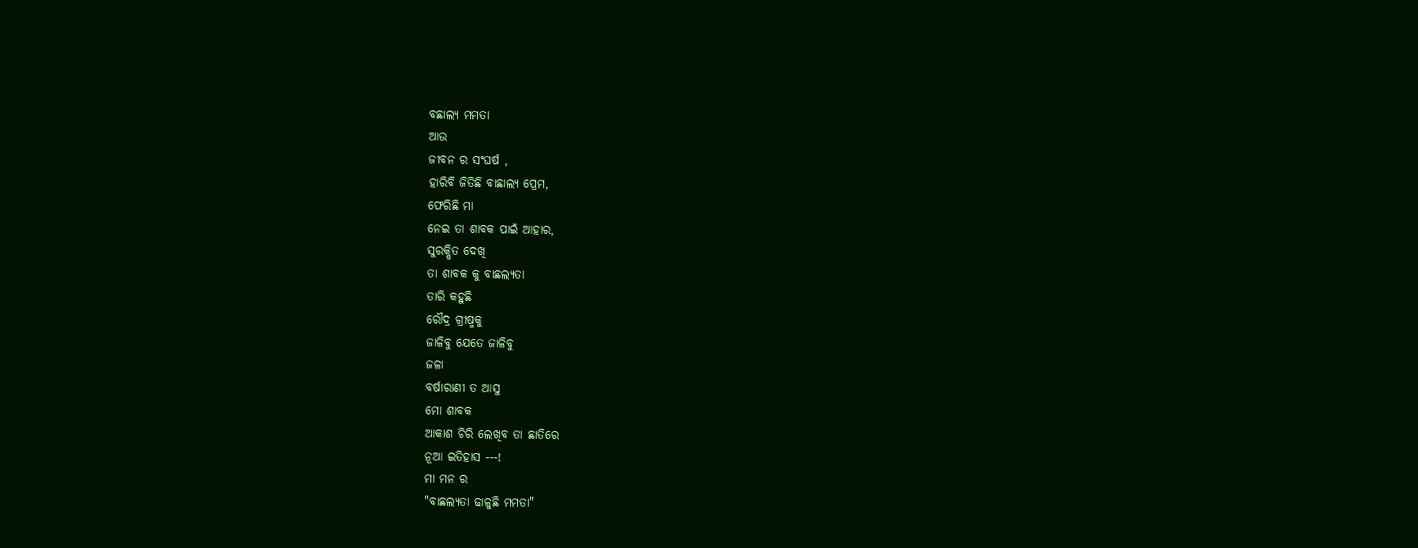ବଛାଲ୍ୟ ମମତା
ଆଉ
ଜୀବନ ର ସଂଘର୍ଷ ,
ହାରିବି ଜିତିଛି ବାଛାଲ୍ୟ ପ୍ରେମ,
ଫେରିଛି ମା
ନେଇ ତା ଶାବକ ପାଇଁ ଆହାର,
ସୁରକ୍ଷିତ ଦେଖି
ତା ଶାବକ କୁ ବାଛଲ୍ୟତା
ତାରି କହୁଛି
ରୌଦ୍ର ଗ୍ରୀଷ୍ମକୁ
ଜାଳିବୁ ଯେତେ ଜାଳିବୁ
ଜଳା
ବର୍ଷାରାଣୀ ତ ଆସୁ
ମୋ ଶାବକ
ଆକାଶ ଚିରି ଲେଖିବ ତା ଛାତିରେ
ନୂଆ ଇତିହାସ ---!
ମା ମନ ର
"ବାଛଲ୍ୟତା ଢାଳୁଛି ମମତା"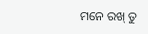ମନେ ରଖ୍ ତୁ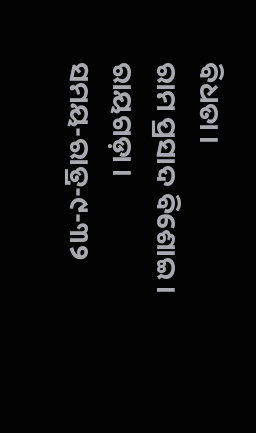ବିଧତା ।
ରାମ ପ୍ରସାଦ ବିଶୋଇ ।
ରାୟଗଡ଼ା ।
ସମୟ-ରାତ୍ର-୯-୩୨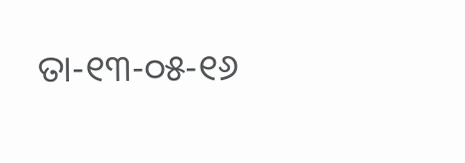ତା-୧୩-୦୫-୧୬